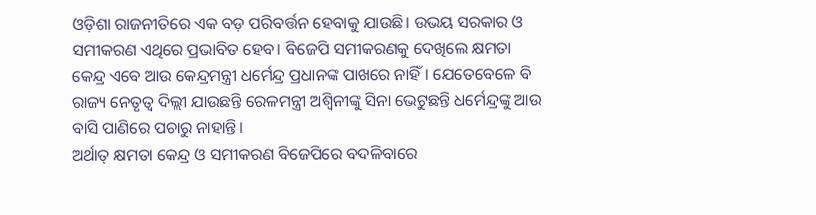ଓଡ଼ିଶା ରାଜନୀତିରେ ଏକ ବଡ଼ ପରିବର୍ତ୍ତନ ହେବାକୁ ଯାଉଛି। ଉଭୟ ସରକାର ଓ ସମୀକରଣ ଏଥିରେ ପ୍ରଭାବିତ ହେବ। ବିଜେପି ସମୀକରଣକୁ ଦେଖିଲେ କ୍ଷମତା କେନ୍ଦ୍ର ଏବେ ଆଉ କେନ୍ଦ୍ରମନ୍ତ୍ରୀ ଧର୍ମେନ୍ଦ୍ର ପ୍ରଧାନଙ୍କ ପାଖରେ ନାହିଁ। ଯେତେବେଳେ ବି ରାଜ୍ୟ ନେତୃତ୍ୱ ଦିଲ୍ଲୀ ଯାଉଛନ୍ତି ରେଳମନ୍ତ୍ରୀ ଅଶ୍ୱିନୀଙ୍କୁ ସିନା ଭେଟୁଛନ୍ତି ଧର୍ମେନ୍ଦ୍ରଙ୍କୁ ଆଉ ବାସି ପାଣିରେ ପଚାରୁ ନାହାନ୍ତି।
ଅର୍ଥାତ୍ କ୍ଷମତା କେନ୍ଦ୍ର ଓ ସମୀକରଣ ବିଜେପିରେ ବଦଳିବାରେ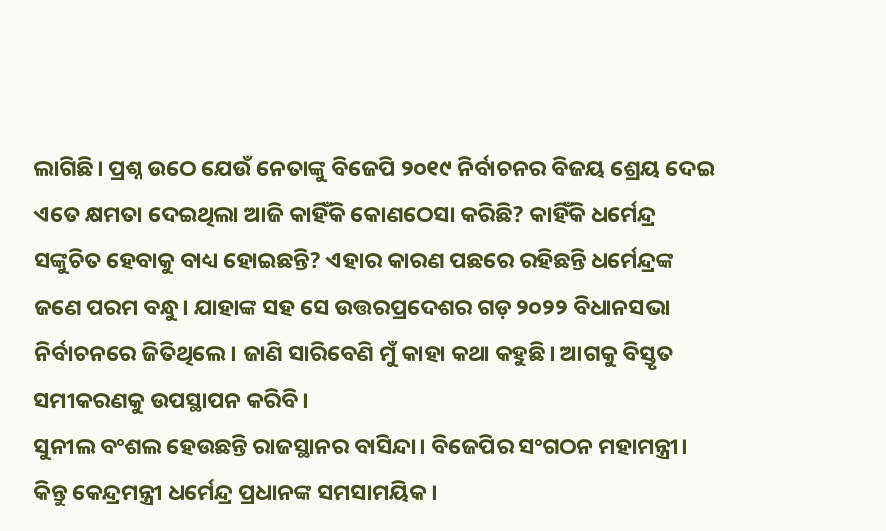ଲାଗିଛି। ପ୍ରଶ୍ନ ଉଠେ ଯେଉଁ ନେତାଙ୍କୁ ବିଜେପି ୨୦୧୯ ନିର୍ବାଚନର ବିଜୟ ଶ୍ରେୟ ଦେଇ ଏତେ କ୍ଷମତା ଦେଇଥିଲା ଆଜି କାହିଁକି କୋଣଠେସା କରିଛି? କାହିଁକି ଧର୍ମେନ୍ଦ୍ର ସଙ୍କୁଚିତ ହେବାକୁ ବାଧ୍ୟ ହୋଇଛନ୍ତି? ଏହାର କାରଣ ପଛରେ ରହିଛନ୍ତି ଧର୍ମେନ୍ଦ୍ରଙ୍କ ଜଣେ ପରମ ବନ୍ଧୁ। ଯାହାଙ୍କ ସହ ସେ ଉତ୍ତରପ୍ରଦେଶର ଗଡ଼ ୨୦୨୨ ବିଧାନସଭା ନିର୍ବାଚନରେ ଜିତିଥିଲେ। ଜାଣି ସାରିବେଣି ମୁଁ କାହା କଥା କହୁଛି। ଆଗକୁ ବିସ୍ତୃତ ସମୀକରଣକୁ ଉପସ୍ଥାପନ କରିବି।
ସୁନୀଲ ବଂଶଲ ହେଉଛନ୍ତି ରାଜସ୍ଥାନର ବାସିନ୍ଦା। ବିଜେପିର ସଂଗଠନ ମହାମନ୍ତ୍ରୀ। କିନ୍ତୁ କେନ୍ଦ୍ରମନ୍ତ୍ରୀ ଧର୍ମେନ୍ଦ୍ର ପ୍ରଧାନଙ୍କ ସମସାମୟିକ।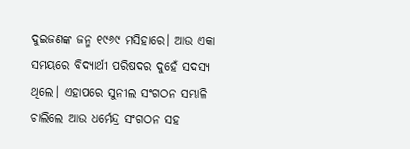ଦୁଇଜଣଙ୍କ ଜନ୍ମ ୧୯୬୯ ମସିହାରେ। ଆଉ ଏକା ସମୟରେ ବିଦ୍ୟାର୍ଥୀ ପରିଷଦର ଦୁହେଁ ସଦସ୍ୟ ଥିଲେ। ଏହାପରେ ସୁନୀଲ ସଂଗଠନ ସମ୍ଭାଳି ଚାଲିଲେ ଆଉ ଧର୍ମେନ୍ଦ୍ର ସଂଗଠନ ସହ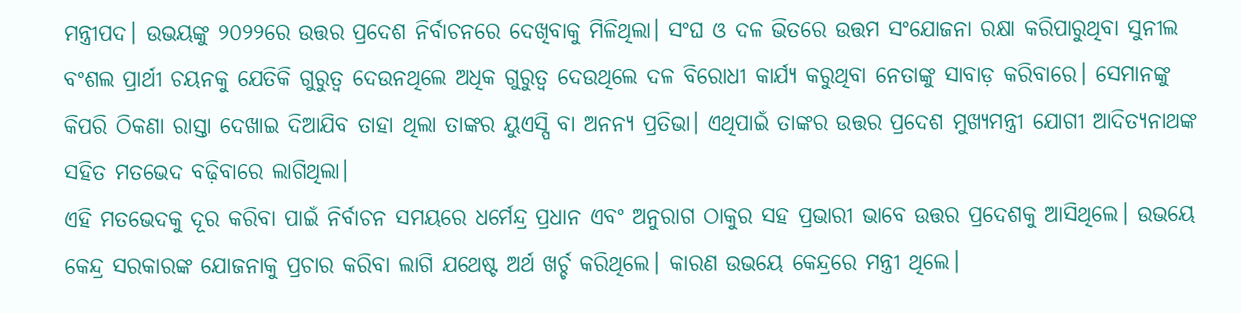ମନ୍ତ୍ରୀପଦ। ଉଭୟଙ୍କୁ ୨୦୨୨ରେ ଉତ୍ତର ପ୍ରଦେଶ ନିର୍ବାଚନରେ ଦେଖିବାକୁ ମିଳିଥିଲା। ସଂଘ ଓ ଦଳ ଭିତରେ ଉତ୍ତମ ସଂଯୋଜନା ରକ୍ଷା କରିପାରୁଥିବା ସୁନୀଲ ବଂଶଲ ପ୍ରାର୍ଥୀ ଚୟନକୁ ଯେତିକି ଗୁରୁତ୍ୱ ଦେଉନଥିଲେ ଅଧିକ ଗୁରୁତ୍ୱ ଦେଉଥିଲେ ଦଳ ବିରୋଧୀ କାର୍ଯ୍ୟ କରୁଥିବା ନେତାଙ୍କୁ ସାବାଡ଼ କରିବାରେ। ସେମାନଙ୍କୁ କିପରି ଠିକଣା ରାସ୍ତା ଦେଖାଇ ଦିଆଯିବ ତାହା ଥିଲା ତାଙ୍କର ୟୁଏସ୍ପି ବା ଅନନ୍ୟ ପ୍ରତିଭା। ଏଥିପାଇଁ ତାଙ୍କର ଉତ୍ତର ପ୍ରଦେଶ ମୁଖ୍ୟମନ୍ତ୍ରୀ ଯୋଗୀ ଆଦିତ୍ୟନାଥଙ୍କ ସହିତ ମତଭେଦ ବଢ଼ିବାରେ ଲାଗିଥିଲା।
ଏହି ମତଭେଦକୁ ଦୂର କରିବା ପାଇଁ ନିର୍ବାଚନ ସମୟରେ ଧର୍ମେନ୍ଦ୍ର ପ୍ରଧାନ ଏବଂ ଅନୁରାଗ ଠାକୁର ସହ ପ୍ରଭାରୀ ଭାବେ ଉତ୍ତର ପ୍ରଦେଶକୁ ଆସିଥିଲେ। ଉଭୟେ କେନ୍ଦ୍ର ସରକାରଙ୍କ ଯୋଜନାକୁ ପ୍ରଚାର କରିବା ଲାଗି ଯଥେଷ୍ଟ ଅର୍ଥ ଖର୍ଚ୍ଚ କରିଥିଲେ। କାରଣ ଉଭୟେ କେନ୍ଦ୍ରରେ ମନ୍ତ୍ରୀ ଥିଲେ।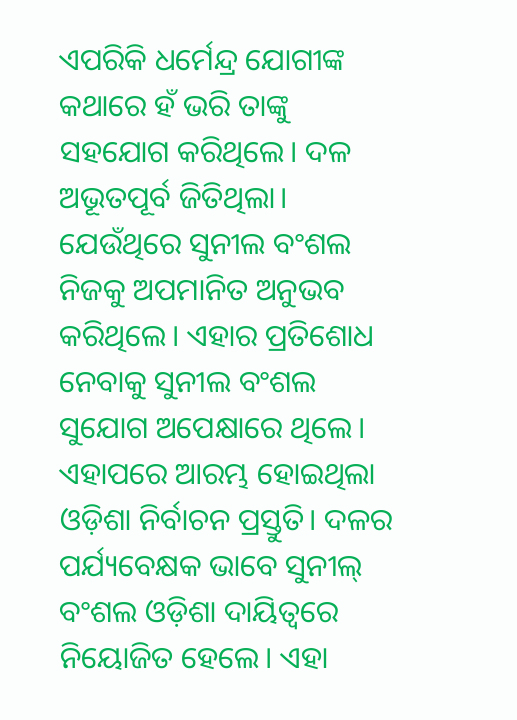ଏପରିକି ଧର୍ମେନ୍ଦ୍ର ଯୋଗୀଙ୍କ କଥାରେ ହଁ ଭରି ତାଙ୍କୁ ସହଯୋଗ କରିଥିଲେ। ଦଳ ଅଭୂତପୂର୍ବ ଜିତିଥିଲା। ଯେଉଁଥିରେ ସୁନୀଲ ବଂଶଲ ନିଜକୁ ଅପମାନିତ ଅନୁଭବ କରିଥିଲେ। ଏହାର ପ୍ରତିଶୋଧ ନେବାକୁ ସୁନୀଲ ବଂଶଲ ସୁଯୋଗ ଅପେକ୍ଷାରେ ଥିଲେ।
ଏହାପରେ ଆରମ୍ଭ ହୋଇଥିଲା ଓଡ଼ିଶା ନିର୍ବାଚନ ପ୍ରସ୍ତୁତି। ଦଳର ପର୍ଯ୍ୟବେକ୍ଷକ ଭାବେ ସୁନୀଲ୍ ବଂଶଲ ଓଡ଼ିଶା ଦାୟିତ୍ୱରେ ନିୟୋଜିତ ହେଲେ। ଏହା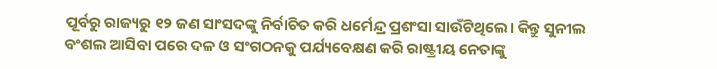ପୂର୍ବରୁ ରାଜ୍ୟରୁ ୧୨ ଜଣ ସାଂସଦଙ୍କୁ ନିର୍ବାଚିତ କରି ଧର୍ମେନ୍ଦ୍ର ପ୍ରଶଂସା ସାଉଁଟିଥିଲେ। କିନ୍ତୁ ସୁନୀଲ ବଂଶଲ ଆସିବା ପରେ ଦଳ ଓ ସଂଗଠନକୁ ପର୍ଯ୍ୟବେକ୍ଷଣ କରି ରାଷ୍ଟ୍ରୀୟ ନେତାଙ୍କୁ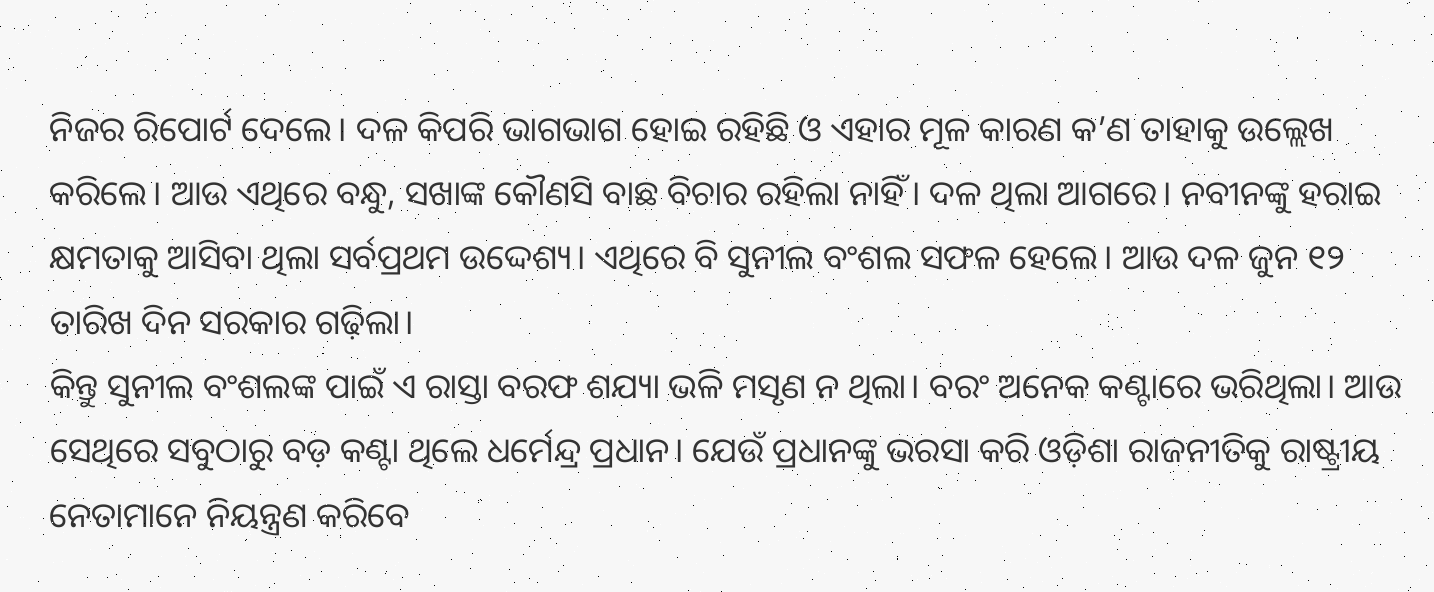ନିଜର ରିପୋର୍ଟ ଦେଲେ। ଦଳ କିପରି ଭାଗଭାଗ ହୋଇ ରହିଛି ଓ ଏହାର ମୂଳ କାରଣ କ’ଣ ତାହାକୁ ଉଲ୍ଲେଖ କରିଲେ। ଆଉ ଏଥିରେ ବନ୍ଧୁ, ସଖାଙ୍କ କୌଣସି ବାଛ ବିଚାର ରହିଲା ନାହିଁ। ଦଳ ଥିଲା ଆଗରେ। ନବୀନଙ୍କୁ ହରାଇ କ୍ଷମତାକୁ ଆସିବା ଥିଲା ସର୍ବପ୍ରଥମ ଉଦ୍ଦେଶ୍ୟ। ଏଥିରେ ବି ସୁନୀଲ ବଂଶଲ ସଫଳ ହେଲେ। ଆଉ ଦଳ ଜୁନ ୧୨ ତାରିଖ ଦିନ ସରକାର ଗଢ଼ିଲା।
କିନ୍ତୁ ସୁନୀଲ ବଂଶଲଙ୍କ ପାଇଁ ଏ ରାସ୍ତା ବରଫ ଶଯ୍ୟା ଭଳି ମସୃଣ ନ ଥିଲା। ବରଂ ଅନେକ କଣ୍ଟାରେ ଭରିଥିଲା। ଆଉ ସେଥିରେ ସବୁଠାରୁ ବଡ଼ କଣ୍ଟା ଥିଲେ ଧର୍ମେନ୍ଦ୍ର ପ୍ରଧାନ। ଯେଉଁ ପ୍ରଧାନଙ୍କୁ ଭରସା କରି ଓଡ଼ିଶା ରାଜନୀତିକୁ ରାଷ୍ଟ୍ରୀୟ ନେତାମାନେ ନିୟନ୍ତ୍ରଣ କରିବେ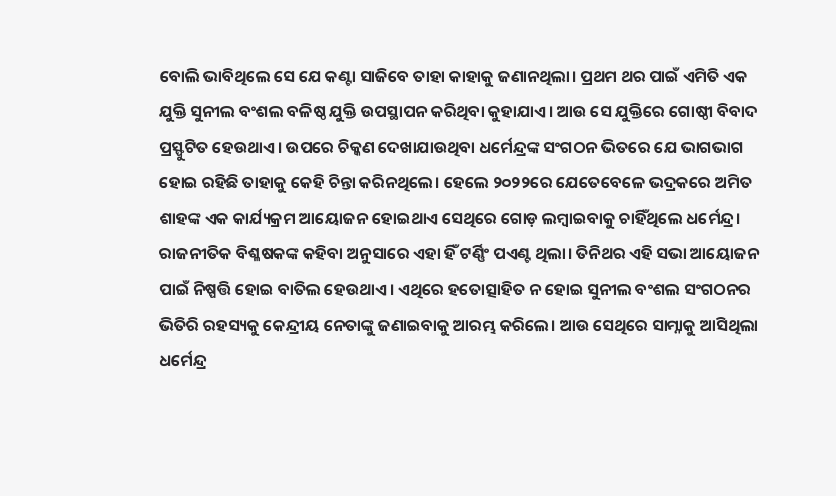ବୋଲି ଭାବିଥିଲେ ସେ ଯେ କଣ୍ଟା ସାଜିବେ ତାହା କାହାକୁ ଜଣାନଥିଲା। ପ୍ରଥମ ଥର ପାଇଁ ଏମିତି ଏକ ଯୁକ୍ତି ସୁନୀଲ ବଂଶଲ ବଳିଷ୍ଠ ଯୁକ୍ତି ଉପସ୍ଥାପନ କରିଥିବା କୁହାଯାଏ। ଆଉ ସେ ଯୁକ୍ତିରେ ଗୋଷ୍ଠୀ ବିବାଦ ପ୍ରସ୍ଫୁଟିତ ହେଉଥାଏ। ଉପରେ ଚିକ୍କଣ ଦେଖାଯାଉଥିବା ଧର୍ମେନ୍ଦ୍ରଙ୍କ ସଂଗଠନ ଭିତରେ ଯେ ଭାଗଭାଗ ହୋଇ ରହିଛି ତାହାକୁ କେହି ଚିନ୍ତା କରିନଥିଲେ। ହେଲେ ୨୦୨୨ରେ ଯେତେବେଳେ ଭଦ୍ରକରେ ଅମିତ ଶାହଙ୍କ ଏକ କାର୍ଯ୍ୟକ୍ରମ ଆୟୋଜନ ହୋଇଥାଏ ସେଥିରେ ଗୋଡ଼ ଲମ୍ବାଇବାକୁ ଚାହିଁଥିଲେ ଧର୍ମେନ୍ଦ୍ର। ରାଜନୀତିକ ବିଶ୍ଳଷକଙ୍କ କହିବା ଅନୁସାରେ ଏହା ହିଁ ଟର୍ଣ୍ଣିଂ ପଏଣ୍ଟ ଥିଲା। ତିନିଥର ଏହି ସଭା ଆୟୋଜନ ପାଇଁ ନିଷ୍ପତ୍ତି ହୋଇ ବାତିଲ ହେଉଥାଏ। ଏଥିରେ ହତୋତ୍ସାହିତ ନ ହୋଇ ସୁନୀଲ ବଂଶଲ ସଂଗଠନର ଭିତିରି ରହସ୍ୟକୁ କେନ୍ଦ୍ରୀୟ ନେତାଙ୍କୁ ଜଣାଇବାକୁ ଆରମ୍ଭ କରିଲେ। ଆଉ ସେଥିରେ ସାମ୍ନାକୁ ଆସିଥିଲା ଧର୍ମେନ୍ଦ୍ର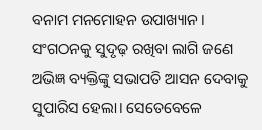ବନାମ ମନମୋହନ ଉପାଖ୍ୟାନ।
ସଂଗଠନକୁ ସୁଦୃଢ଼ ରଖିବା ଲାଗି ଜଣେ ଅଭିଜ୍ଞ ବ୍ୟକ୍ତିଙ୍କୁ ସଭାପତି ଆସନ ଦେବାକୁ ସୁପାରିସ ହେଲା। ସେତେବେଳେ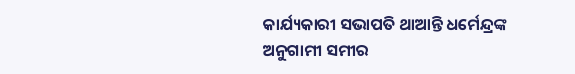କାର୍ଯ୍ୟକାରୀ ସଭାପତି ଥାଆନ୍ତି ଧର୍ମେନ୍ଦ୍ରଙ୍କ ଅନୁଗାମୀ ସମୀର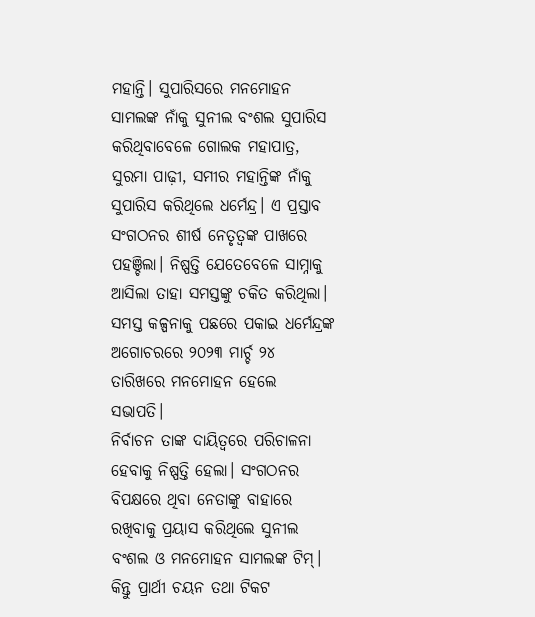ମହାନ୍ତି। ସୁପାରିସରେ ମନମୋହନ ସାମଲଙ୍କ ନାଁକୁ ସୁନୀଲ ବଂଶଲ ସୁପାରିସ କରିଥିବାବେଳେ ଗୋଲକ ମହାପାତ୍ର, ସୁରମା ପାଢ଼ୀ, ସମୀର ମହାନ୍ତିଙ୍କ ନାଁକୁ ସୁପାରିସ କରିଥିଲେ ଧର୍ମେନ୍ଦ୍ର। ଏ ପ୍ରସ୍ତାବ ସଂଗଠନର ଶୀର୍ଷ ନେତୃତ୍ୱଙ୍କ ପାଖରେ ପହଞ୍ଚିଲା। ନିଷ୍ପତ୍ତି ଯେତେବେଳେ ସାମ୍ନାକୁ ଆସିଲା ତାହା ସମସ୍ତଙ୍କୁ ଚକିତ କରିଥିଲା। ସମସ୍ତ କଳ୍ପନାକୁ ପଛରେ ପକାଇ ଧର୍ମେନ୍ଦ୍ରଙ୍କ ଅଗୋଚରରେ ୨୦୨୩ ମାର୍ଚ୍ଚ ୨୪ ତାରିଖରେ ମନମୋହନ ହେଲେ ସଭାପତି।
ନିର୍ବାଚନ ତାଙ୍କ ଦାୟିତ୍ୱରେ ପରିଚାଳନା ହେବାକୁ ନିଷ୍ପତ୍ତି ହେଲା। ସଂଗଠନର ବିପକ୍ଷରେ ଥିବା ନେତାଙ୍କୁ ବାହାରେ ରଖିବାକୁ ପ୍ରୟାସ କରିଥିଲେ ସୁନୀଲ ବଂଶଲ ଓ ମନମୋହନ ସାମଲଙ୍କ ଟିମ୍।
କିନ୍ତୁ ପ୍ରାର୍ଥୀ ଚୟନ ତଥା ଟିକଟ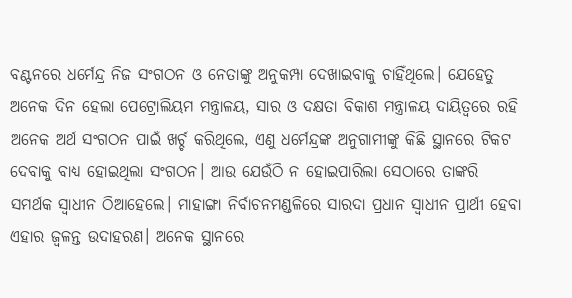ବଣ୍ଟନରେ ଧର୍ମେନ୍ଦ୍ର ନିଜ ସଂଗଠନ ଓ ନେତାଙ୍କୁ ଅନୁକମ୍ପା ଦେଖାଇବାକୁ ଚାହିଁଥିଲେ। ଯେହେତୁ ଅନେକ ଦିନ ହେଲା ପେଟ୍ରୋଲିୟମ ମନ୍ତ୍ରାଳୟ, ସାର ଓ ଦକ୍ଷତା ବିକାଶ ମନ୍ତ୍ରାଳୟ ଦାୟିତ୍ୱରେ ରହି ଅନେକ ଅର୍ଥ ସଂଗଠନ ପାଇଁ ଖର୍ଚ୍ଚ କରିଥିଲେ, ଏଣୁ ଧର୍ମେନ୍ଦ୍ରଙ୍କ ଅନୁଗାମୀଙ୍କୁ କିଛି ସ୍ଥାନରେ ଟିକଟ ଦେବାକୁ ବାଧ୍ୟ ହୋଇଥିଲା ସଂଗଠନ। ଆଉ ଯେଉଁଠି ନ ହୋଇପାରିଲା ସେଠାରେ ତାଙ୍କରି ସମର୍ଥକ ସ୍ୱାଧୀନ ଠିଆହେଲେ। ମାହାଙ୍ଗା ନିର୍ବାଚନମଣ୍ଡଳିରେ ସାରଦା ପ୍ରଧାନ ସ୍ୱାଧୀନ ପ୍ରାର୍ଥୀ ହେବା ଏହାର ଜ୍ୱଳନ୍ତ ଉଦାହରଣ। ଅନେକ ସ୍ଥାନରେ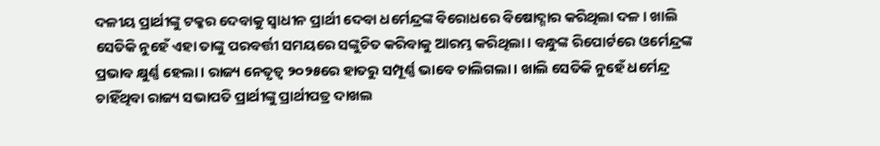ଦଳୀୟ ପ୍ରାର୍ଥୀଙ୍କୁ ଟକ୍କର ଦେବାକୁ ସ୍ୱାଧୀନ ପ୍ରାର୍ଥୀ ଦେବା ଧର୍ମେନ୍ଦ୍ରଙ୍କ ବିରୋଧରେ ବିଷୋଦ୍ଗାର କରିଥିଲା ଦଳ। ଖାଲି ସେତିକି ନୁହେଁ ଏହା ତାଙ୍କୁ ପରବର୍ତ୍ତୀ ସମୟରେ ସଙ୍କୁଚିତ କରିବାକୁ ଆରମ୍ଭ କରିଥିଲା। ବନ୍ଧୁଙ୍କ ରିପୋର୍ଟରେ ଓର୍ମେନ୍ଦ୍ରଙ୍କ ପ୍ରଭାବ କ୍ଷୁର୍ଣ୍ଣ ହେଲା। ରାଜ୍ୟ ନେତୃତ୍ୱ ୨୦୨୫ରେ ହାତରୁ ସମ୍ପୂର୍ଣ୍ଣ ଭାବେ ଚାଲିଗଲା। ଖାଲି ସେତିକି ନୁହେଁ ଧର୍ମେନ୍ଦ୍ର ଚାହିଁଥିବା ରାଜ୍ୟ ସଭାପତି ପ୍ରାର୍ଥୀଙ୍କୁ ପ୍ରାର୍ଥୀପତ୍ର ଦାଖଲ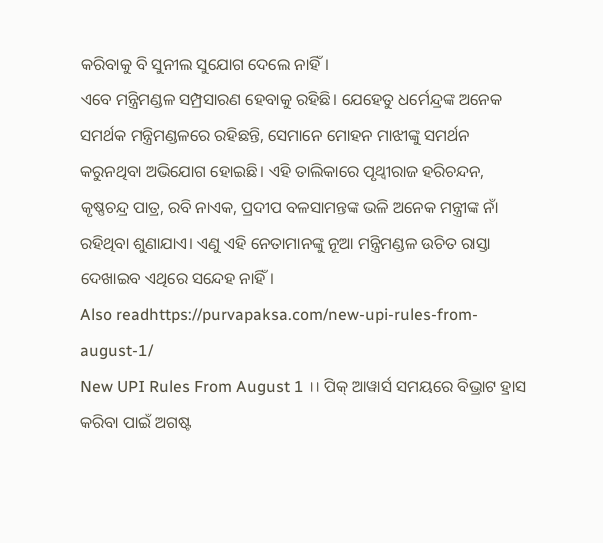କରିବାକୁ ବି ସୁନୀଲ ସୁଯୋଗ ଦେଲେ ନାହିଁ।
ଏବେ ମନ୍ତ୍ରିମଣ୍ଡଳ ସମ୍ପ୍ରସାରଣ ହେବାକୁ ରହିଛି। ଯେହେତୁ ଧର୍ମେନ୍ଦ୍ରଙ୍କ ଅନେକ ସମର୍ଥକ ମନ୍ତ୍ରିମଣ୍ଡଳରେ ରହିଛନ୍ତି, ସେମାନେ ମୋହନ ମାଝୀଙ୍କୁ ସମର୍ଥନ କରୁନଥିବା ଅଭିଯୋଗ ହୋଇଛି। ଏହି ତାଲିକାରେ ପୃଥ୍ୱୀରାଜ ହରିଚନ୍ଦନ, କୃଷ୍ଣଚନ୍ଦ୍ର ପାତ୍ର, ରବି ନାଏକ, ପ୍ରଦୀପ ବଳସାମନ୍ତଙ୍କ ଭଳି ଅନେକ ମନ୍ତ୍ରୀଙ୍କ ନାଁ ରହିଥିବା ଶୁଣାଯାଏ। ଏଣୁ ଏହି ନେତାମାନଙ୍କୁ ନୂଆ ମନ୍ତ୍ରିମଣ୍ଡଳ ଉଚିତ ରାସ୍ତା ଦେଖାଇବ ଏଥିରେ ସନ୍ଦେହ ନାହିଁ।
Also readhttps://purvapaksa.com/new-upi-rules-from-august-1/
New UPI Rules From August 1 ।। ପିକ୍ ଆୱାର୍ସ ସମୟରେ ବିଭ୍ରାଟ ହ୍ରାସ କରିବା ପାଇଁ ଅଗଷ୍ଟ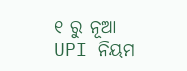୧ ରୁ ନୂଆ UPI ନିୟମ